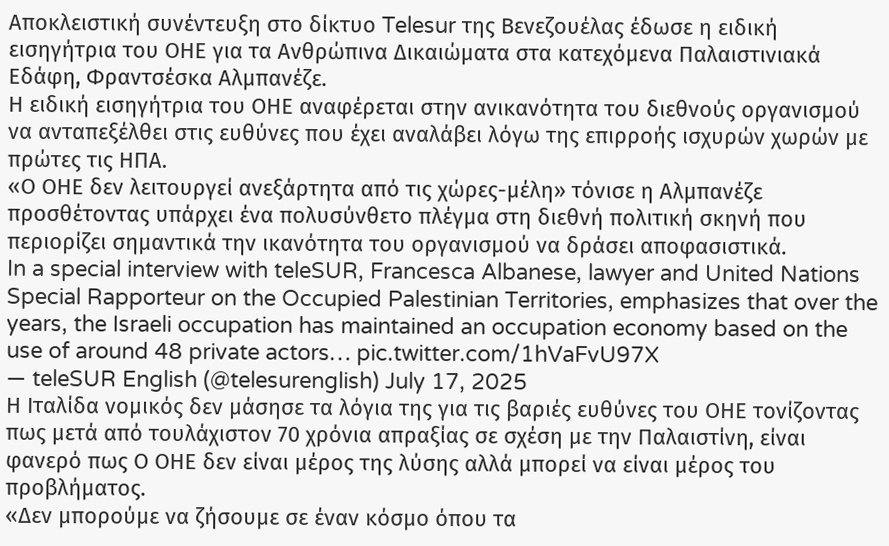Αποκλειστική συνέντευξη στο δίκτυο Telesur της Βενεζουέλας έδωσε η ειδική εισηγήτρια του ΟΗΕ για τα Ανθρώπινα Δικαιώματα στα κατεχόμενα Παλαιστινιακά Εδάφη, Φραντσέσκα Αλμπανέζε.
Η ειδική εισηγήτρια του ΟΗΕ αναφέρεται στην ανικανότητα του διεθνούς οργανισμού να ανταπεξέλθει στις ευθύνες που έχει αναλάβει λόγω της επιρροής ισχυρών χωρών με πρώτες τις ΗΠΑ.
«Ο ΟΗΕ δεν λειτουργεί ανεξάρτητα από τις χώρες-μέλη» τόνισε η Αλμπανέζε προσθέτοντας υπάρχει ένα πολυσύνθετο πλέγμα στη διεθνή πολιτική σκηνή που περιορίζει σημαντικά την ικανότητα του οργανισμού να δράσει αποφασιστικά.
In a special interview with teleSUR, Francesca Albanese, lawyer and United Nations Special Rapporteur on the Occupied Palestinian Territories, emphasizes that over the years, the Israeli occupation has maintained an occupation economy based on the use of around 48 private actors… pic.twitter.com/1hVaFvU97X
— teleSUR English (@telesurenglish) July 17, 2025
Η Ιταλίδα νομικός δεν μάσησε τα λόγια της για τις βαριές ευθύνες του ΟΗΕ τονίζοντας πως μετά από τουλάχιστον 70 χρόνια απραξίας σε σχέση με την Παλαιστίνη, είναι φανερό πως Ο ΟΗΕ δεν είναι μέρος της λύσης αλλά μπορεί να είναι μέρος του προβλήματος.
«Δεν μπορούμε να ζήσουμε σε έναν κόσμο όπου τα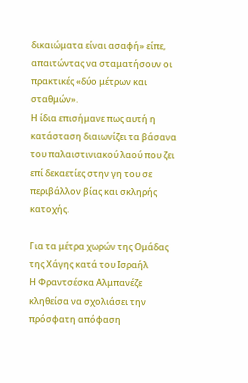δικαιώματα είναι ασαφή» είπε, απαιτώντας να σταματήσουν οι πρακτικές «δύο μέτρων και σταθμών».
Η ίδια επισήμανε πως αυτή η κατάσταση διαιωνίζει τα βάσανα του παλαιστινιακού λαού που ζει επί δεκαετίες στην γη του σε περιβάλλον βίας και σκληρής κατοχής.

Για τα μέτρα χωρών της Ομάδας της Χάγης κατά του Ισραήλ
Η Φραντσέσκα Αλμπανέζε κληθείσα να σχολιάσει την πρόσφατη απόφαση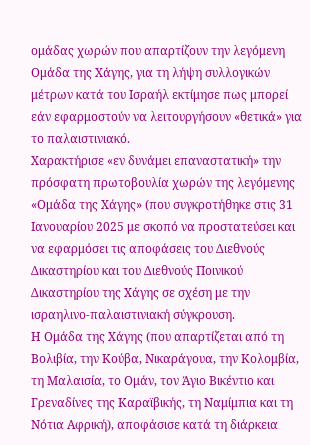ομάδας χωρών που απαρτίζουν την λεγόμενη Ομάδα της Χάγης, για τη λήψη συλλογικών μέτρων κατά του Ισραήλ εκτίμησε πως μπορεί εάν εφαρμοστούν να λειτουργήσουν «θετικά» για το παλαιστινιακό.
Χαρακτήρισε «εν δυνάμει επαναστατική» την πρόσφατη πρωτοβουλία χωρών της λεγόμενης «Ομάδα της Χάγης» (που συγκροτήθηκε στις 31 Ιανουαρίου 2025 με σκοπό να προστατεύσει και να εφαρμόσει τις αποφάσεις του Διεθνούς Δικαστηρίου και του Διεθνούς Ποινικού Δικαστηρίου της Χάγης σε σχέση με την ισραηλινο-παλαιστινιακή σύγκρουση.
Η Ομάδα της Χάγης (που απαρτίζεται από τη Βολιβία, την Κούβα, Νικαράγουα, την Κολομβία, τη Μαλαισία, το Ομάν, τον Άγιο Βικέντιο και Γρεναδίνες της Καραϊβικής, τη Ναμίμπια και τη Νότια Αφρική), αποφάσισε κατά τη διάρκεια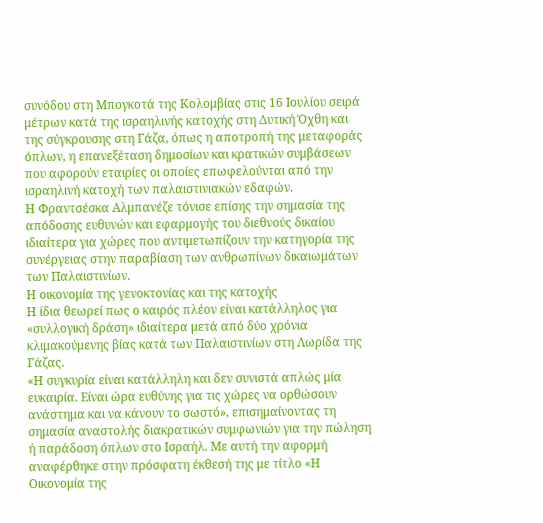συνόδου στη Μπογκοτά της Κολομβίας στις 16 Ιουλίου σειρά μέτρων κατά της ισραηλινής κατοχής στη Δυτική Όχθη και της σύγκρουσης στη Γάζα, όπως η αποτροπή της μεταφοράς όπλων, η επανεξέταση δημοσίων και κρατικών συμβάσεων που αφορούν εταιρίες οι οποίες επωφελούνται από την ισραηλινή κατοχή των παλαιστινιακών εδαφών.
Η Φραντσέσκα Αλμπανέζε τόνισε επίσης την σημασία της απόδοσης ευθυνών και εφαρμογής του διεθνούς δικαίου ιδιαίτερα για χώρες που αντιμετωπίζουν την κατηγορία της συνέργειας στην παραβίαση των ανθρωπίνων δικαιωμάτων των Παλαιστινίων.
Η οικονομία της γενοκτονίας και της κατοχής
Η ίδια θεωρεί πως ο καιρός πλέον είναι κατάλληλος για «συλλογική δράση» ιδιαίτερα μετά από δύο χρόνια κλιμακούμενης βίας κατά των Παλαιστινίων στη Λωρίδα της Γάζας.
«Η συγκυρία είναι κατάλληλη και δεν συνιστά απλώς μία ευκαιρία. Είναι ώρα ευθύνης για τις χώρες να ορθώσουν ανάστημα και να κάνουν το σωστό», επισημαίνοντας τη σημασία αναστολής διακρατικών συμφωνιών για την πώληση ή παράδοση όπλων στο Ισραήλ. Με αυτή την αφορμή αναφέρθηκε στην πρόσφατη έκθεσή της με τίτλο «Η Οικονομία της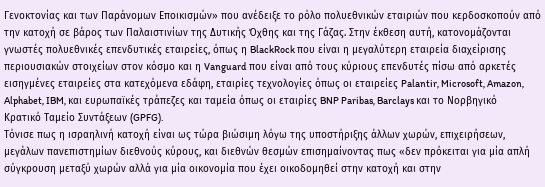Γενοκτονίας και των Παράνομων Εποικισμών» που ανέδειξε το ρόλο πολυεθνικών εταιριών που κερδοσκοπούν από την κατοχή σε βάρος των Παλαιστινίων της Δυτικής Όχθης και της Γάζας. Στην έκθεση αυτή, κατονομάζονται γνωστές πολυεθνικές επενδυτικές εταιρείες, όπως η BlackRock που είναι η μεγαλύτερη εταιρεία διαχείρισης περιουσιακών στοιχείων στον κόσμο και η Vanguard που είναι από τους κύριους επενδυτές πίσω από αρκετές εισηγμένες εταιρείες στα κατεχόμενα εδάφη, εταιρίες τεχνολογίες όπως οι εταιρείες Palantir, Microsoft, Amazon, Alphabet, IBM, και ευρωπαϊκές τράπεζες και ταμεία όπως οι εταιρίες BNP Paribas, Barclays και το Νορβηγικό Κρατικό Ταμείο Συντάξεων (GPFG).
Τόνισε πως η ισραηλινή κατοχή είναι ως τώρα βιώσιμη λόγω της υποστήριξης άλλων χωρών, επιχειρήσεων, μεγάλων πανεπιστημίων διεθνούς κύρους, και διεθνών θεσμών επισημαίνοντας πως «δεν πρόκειται για μία απλή σύγκρουση μεταξύ χωρών αλλά για μία οικονομία που έχει οικοδομηθεί στην κατοχή και στην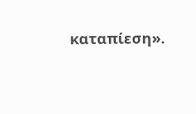καταπίεση».